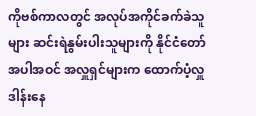ကိုဗစ်ကာလတွင် အလုပ်အကိုင်ခက်ခဲသူများ ဆင်းရဲနွမ်းပါးသူများကို နိုင်ငံတော်အပါအဝင် အလှူရှင်များက ထောက်ပံ့လှူဒါန်းနေ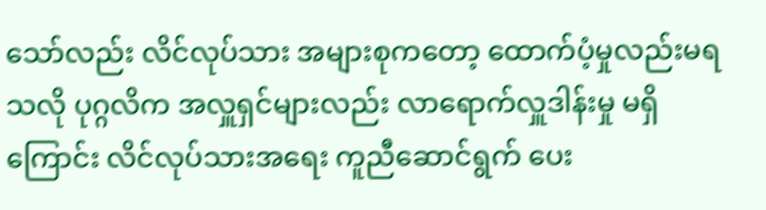သော်လည်း လိင်လုပ်သား အများစုကတော့ ထောက်ပံ့မှုလည်းမရသလို ပုဂ္ဂလိက အလှူရှင်များလည်း လာရောက်လှူဒါန်းမှု မရှိကြောင်း လိင်လုပ်သားအရေး ကူညီဆောင်ရွက် ပေး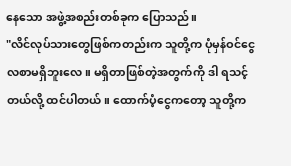နေသော အဖွဲ့အစည်းတစ်ခုက ပြောသည်။
"လိင်လုပ်သားတွေဖြစ်ကတည်းက သူတို့က ပုံမှန်ဝင်ငွေလစာမရှိဘူးလေ။ မရှိတာဖြစ်တဲ့အတွက်ကို ဒါ ရသင့်တယ်လို့ ထင်ပါတယ်။ ထောက်ပံ့ငွေကတော့ သူတို့က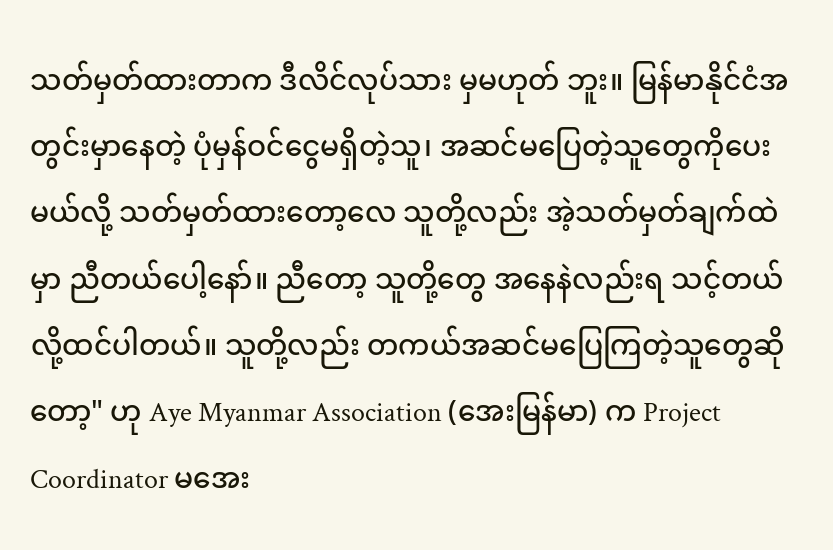သတ်မှတ်ထားတာက ဒီလိင်လုပ်သား မှမဟုတ် ဘူး။ မြန်မာနိုင်ငံအတွင်းမှာနေတဲ့ ပုံမှန်ဝင်ငွေမရှိတဲ့သူ၊ အဆင်မပြေတဲ့သူတွေကိုပေးမယ်လို့ သတ်မှတ်ထားတော့လေ သူတို့လည်း အဲ့သတ်မှတ်ချက်ထဲမှာ ညီတယ်ပေါ့နော်။ ညီတော့ သူတို့တွေ အနေနဲလည်းရ သင့်တယ်လို့ထင်ပါတယ်။ သူတို့လည်း တကယ်အဆင်မပြေကြတဲ့သူတွေဆိုတော့" ဟု Aye Myanmar Association (အေးမြန်မာ) က Project Coordinator မအေး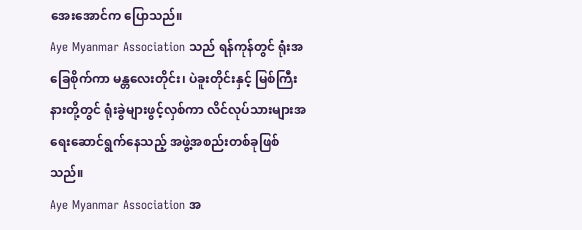အေးအောင်က ပြောသည်။
Aye Myanmar Association သည် ရန်ကုန်တွင် ရုံးအခြေစိုက်ကာ မန္တလေးတိုင်း၊ ပဲခူးတိုင်းနှင့် မြစ်ကြီးနားတို့တွင် ရုံးခွဲများဖွင့်လှစ်ကာ လိင်လုပ်သားများအရေးဆောင်ရွက်နေသည့် အဖွဲ့အစည်းတစ်ခုဖြစ် သည်။
Aye Myanmar Association အ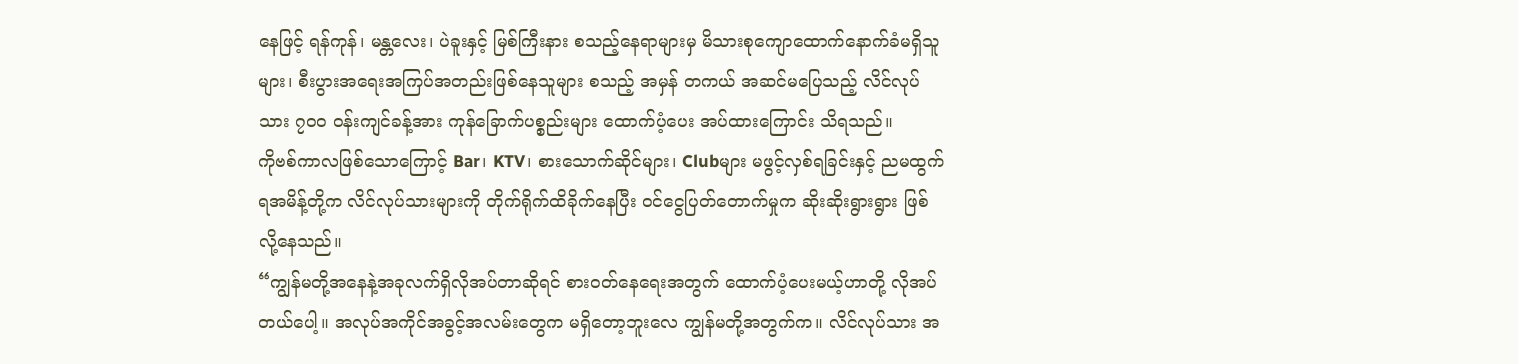နေဖြင့် ရန်ကုန်၊ မန္တလေး၊ ပဲခူးနှင့် မြစ်ကြီးနား စသည့်နေရာများမှ မိသားစုကျောထောက်နောက်ခံမရှိသူများ၊ စီးပွားအရေးအကြပ်အတည်းဖြစ်နေသူများ စသည့် အမှန် တကယ် အဆင်မပြေသည့် လိင်လုပ်သား ၇၀၀ ဝန်းကျင်ခန့်အား ကုန်ခြောက်ပစ္စည်းများ ထောက်ပံ့ပေး အပ်ထားကြောင်း သိရသည်။
ကိုဗစ်ကာလဖြစ်သောကြောင့် Bar၊ KTV၊ စားသောက်ဆိုင်များ၊ Clubများ မဖွင့်လှစ်ရခြင်းနှင့် ညမထွက် ရအမိန့်တို့က လိင်လုပ်သားများကို တိုက်ရိုက်ထိခိုက်နေပြီး ဝင်ငွေပြတ်တောက်မှုက ဆိုးဆိုးရွားရွား ဖြစ် လို့နေသည်။
“ကျွန်မတို့အနေနဲ့အခုလက်ရှိလိုအပ်တာဆိုရင် စားဝတ်နေရေးအတွက် ထောက်ပံ့ပေးမယ့်ဟာတို့ လိုအပ်တယ်ပေါ့။ အလုပ်အကိုင်အခွင့်အလမ်းတွေက မရှိတော့ဘူးလေ ကျွန်မတို့အတွက်က။ လိင်လုပ်သား အ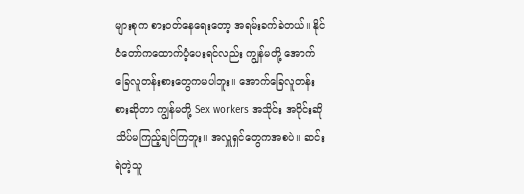များစုက စားဝတ်နေရေးတော့ အရမ်းခက်ခဲတယ်။ နိုင်ငံတော်ကထောက်ပံ့ပေးရင်လည်း ကျွန်မတို့ အောက်ခြေလူတန်းစားတွေကမပါဘူး။ အောက်ခြေလူတန်းစားဆိုတာ ကျွန်မတို့ Sex workers အသိုင်း အဝိုင်းဆို သိပ်မကြည့်ချင်ကြဘူး။ အလှူရှင်တွေကအစပဲ။ ဆင်းရဲတဲ့သူ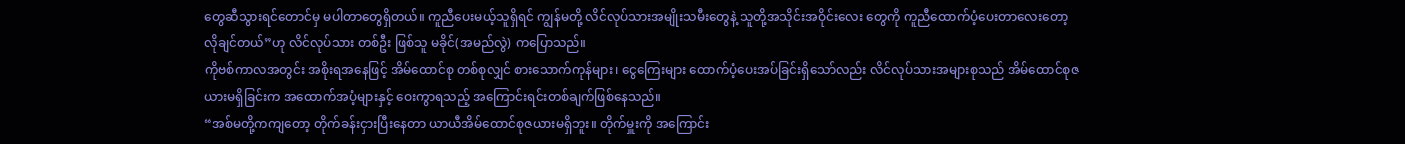တွေဆီသွားရင်တောင်မှ မပါတာတွေရှိတယ်။ ကူညီပေးမယ့်သူရှိရင် ကျွန်မတို့ လိင်လုပ်သားအမျိုးသမီးတွေနဲ့ သူတို့အသိုင်းအဝိုင်းလေး တွေကို ကူညီထောက်ပံ့ပေးတာလေးတော့ လိုချင်တယ်”ဟု လိင်လုပ်သား တစ်ဦး ဖြစ်သူ မခိုင်(အမည်လွဲ) ကပြောသည်။
ကိုဗစ်ကာလအတွင်း အစိုးရအနေဖြင့် အိမ်ထောင်စု တစ်စုလျှင် စားသောက်ကုန်များ၊ ငွေကြေးများ ထောက်ပံ့ပေးအပ်ခြင်းရှိသော်လည်း လိင်လုပ်သားအများစုသည် အိမ်ထောင်စုဇယားမရှိခြင်းက အထောက်အပံ့များနှင့် ဝေးကွာရသည့် အကြောင်းရင်းတစ်ချက်ဖြစ်နေသည်။
“အစ်မတို့ကကျတော့ တိုက်ခန်းငှားပြီးနေတာ ယာယီအိမ်ထောင်စုဇယားမရှိဘူး။ တိုက်မှူးကို အကြောင်း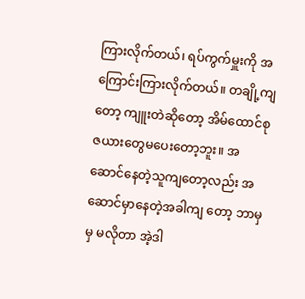ကြားလိုက်တယ်၊ ရပ်ကွက်မှူးကို အကြောင်းကြားလိုက်တယ်။ တချို့ကျတော့ ကျူးတဲဆိုတော့ အိမ်ထောင်စုဇယားတွေမပေးတော့ဘူး။ အဆောင်နေတဲ့သူကျတော့လည်း အဆောင်မှာနေတဲ့အခါကျ တော့ ဘာမှမှ မလိုတာ အဲ့ဒါ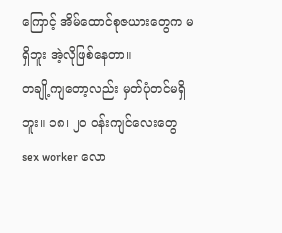ကြောင့် အိမ်ထောင်စုဇယားတွေက မရှိဘူး အဲ့လိုဖြစ်နေတာ။
တချို့ကျတော့လည်း မှတ်ပုံတင်မရှိဘူး။ ၁၈၊ ၂၀ ဝန်းကျင်လေးတွေ sex worker လော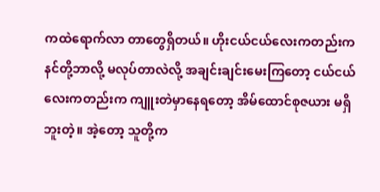ကထဲရောက်လာ တာတွေရှိတယ်။ ဟိုးငယ်ငယ်လေးကတည်းက နင်တို့ဘာလို့ မလုပ်တာလဲလို့ အချင်းချင်းမေးကြတော့ ငယ်ငယ်လေးကတည်းက ကျူးတဲမှာနေရတော့ အိမ်ထောင်စုဇယား မရှိဘူးတဲ့။ အဲ့တော့ သူတို့က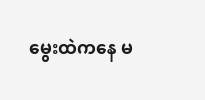မွေးထဲကနေ မ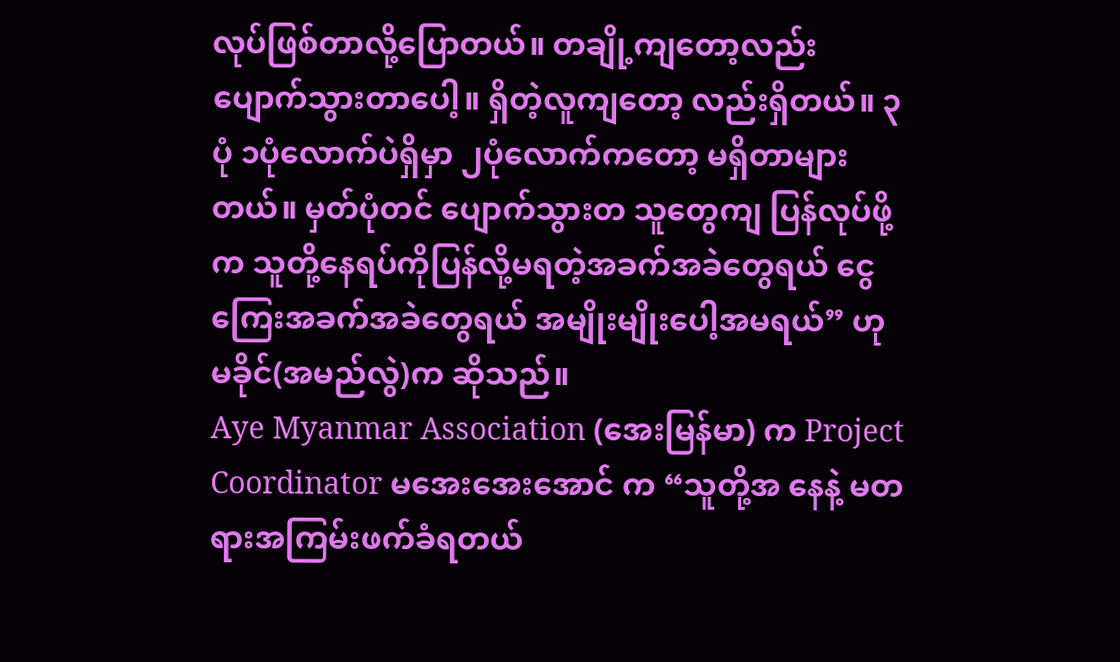လုပ်ဖြစ်တာလို့ပြောတယ်။ တချို့ကျတော့လည်း ပျောက်သွားတာပေါ့။ ရှိတဲ့လူကျတော့ လည်းရှိတယ်။ ၃ပုံ ၁ပုံလောက်ပဲရှိမှာ ၂ပုံလောက်ကတော့ မရှိတာများတယ်။ မှတ်ပုံတင် ပျောက်သွားတ သူတွေကျ ပြန်လုပ်ဖို့က သူတို့နေရပ်ကိုပြန်လို့မရတဲ့အခက်အခဲတွေရယ် ငွေကြေးအခက်အခဲတွေရယ် အမျိုးမျိုးပေါ့အမရယ်” ဟု မခိုင်(အမည်လွဲ)က ဆိုသည်။
Aye Myanmar Association (အေးမြန်မာ) က Project Coordinator မအေးအေးအောင် က “သူတို့အ နေနဲ့ မတရားအကြမ်းဖက်ခံရတယ်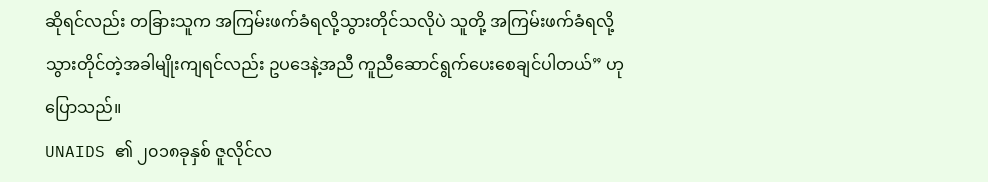ဆိုရင်လည်း တခြားသူက အကြမ်းဖက်ခံရလို့သွားတိုင်သလိုပဲ သူတို့ အကြမ်းဖက်ခံရလို့ သွားတိုင်တဲ့အခါမျိုးကျရင်လည်း ဥပဒေနဲ့အညီ ကူညီဆောင်ရွက်ပေးစေချင်ပါတယ်” ဟု ပြောသည်။
UNAIDS ၏ ၂၀၁၈ခုနှစ် ဇူလိုင်လ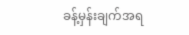ခန့်မှန်းချက်အရ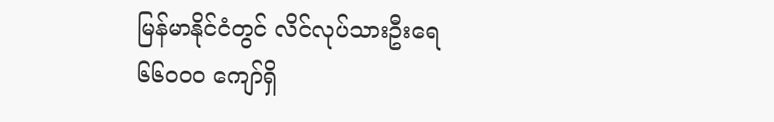မြန်မာနိုင်ငံတွင် လိင်လုပ်သားဦးရေ ၆၆၀၀၀ ကျော်ရှိ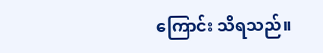ကြောင်း သိရသည်။